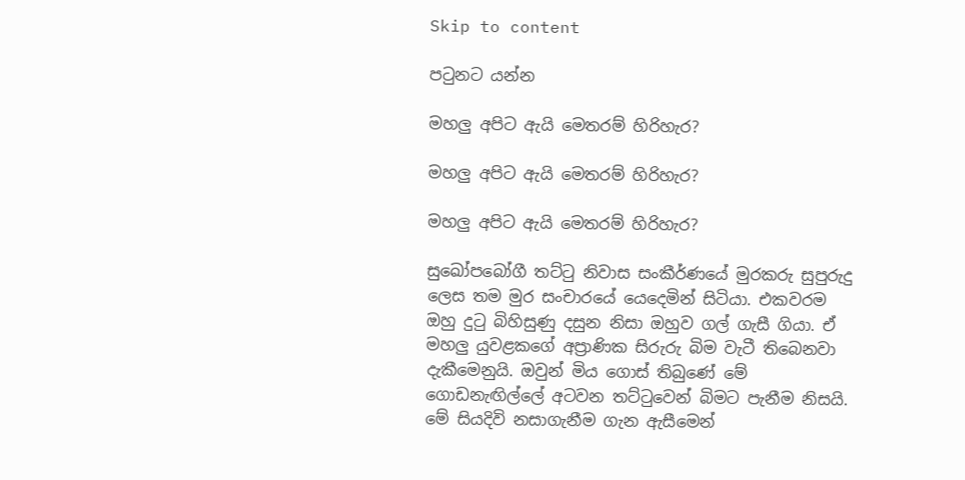Skip to content

පටුනට යන්න

මහලු අපිට ඇයි මෙතරම් හිරිහැර?

මහලු අපිට ඇයි මෙතරම් හිරිහැර?

මහලු අපිට ඇයි මෙතරම් හිරිහැර?

සුඛෝපබෝගී තට්ටු නිවාස සංකීර්ණයේ මුරකරු සුපුරුදු ලෙස තම මුර සංචාරයේ යෙදෙමින් සිටියා. එකවරම ඔහු දුටු බිහිසුණු දසුන නිසා ඔහුව ගල් ගැසී ගියා. ඒ මහලු යුවළකගේ අප්‍රාණික සිරුරු බිම වැටී තිබෙනවා දැකීමෙනුයි. ඔවුන් මිය ගොස් තිබුණේ මේ ගොඩනැඟිල්ලේ අටවන තට්ටුවෙන් බිමට පැනීම නිසයි. මේ සියදිවි නසාගැනීම ගැන ඇසීමෙන්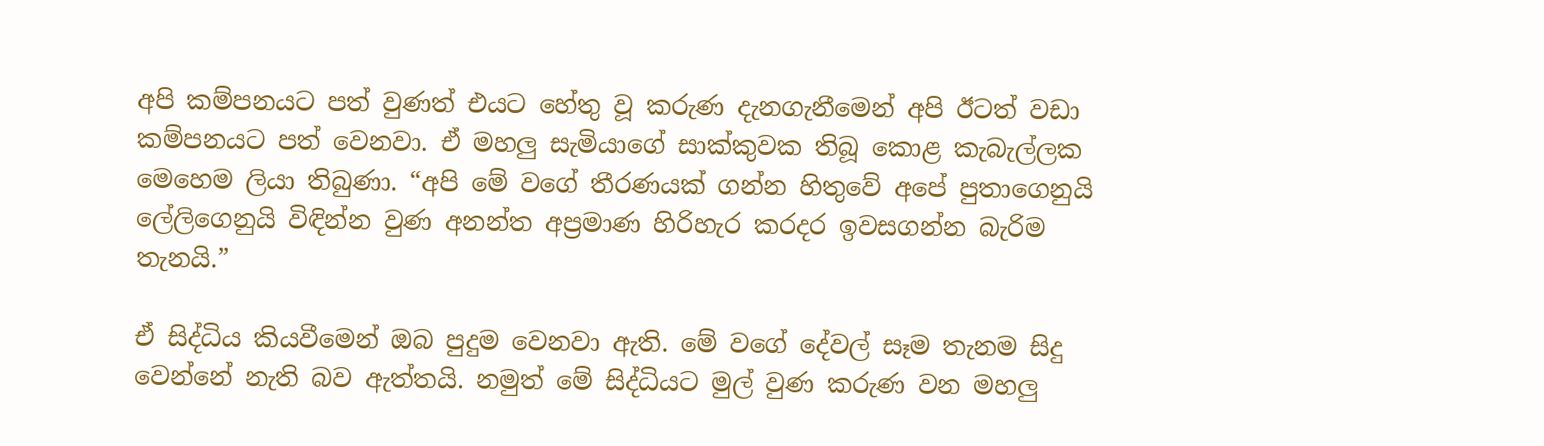අපි කම්පනයට පත් වුණත් එයට හේතු වූ කරුණ දැනගැනීමෙන් අපි ඊටත් වඩා කම්පනයට පත් වෙනවා. ඒ මහලු සැමියාගේ සාක්කුවක තිබූ කොළ කැබැල්ලක මෙහෙම ලියා තිබුණා. “අපි මේ වගේ තීරණයක් ගන්න හිතුවේ අපේ පුතාගෙනුයි ලේලිගෙනුයි විඳින්න වුණ අනන්ත අප්‍රමාණ හිරිහැර කරදර ඉවසගන්න බැරිම තැනයි.”

ඒ සිද්ධිය කියවීමෙන් ඔබ පුදුම වෙනවා ඇති. මේ වගේ දේවල් සෑම තැනම සිදු වෙන්නේ නැති බව ඇත්තයි. නමුත් මේ සිද්ධියට මුල් වුණ කරුණ වන මහලු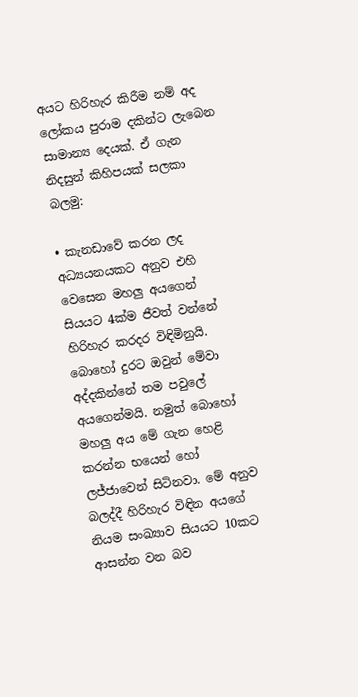අයට හිරිහැර කිරීම නම් අද ලෝකය පුරාම දකින්ට ලැබෙන සාමාන්‍ය දෙයක්. ඒ ගැන නිදසුන් කිහිපයක් සලකා බලමු:

• කැනඩාවේ කරන ලද අධ්‍යයනයකට අනුව එහි වෙසෙන මහලු අයගෙන් සියයට 4ක්ම ජීවත් වන්නේ හිරිහැර කරදර විඳිමිනුයි. බොහෝ දුරට ඔවුන් මේවා අද්දකින්නේ තම පවුලේ අයගෙන්මයි. නමුත් බොහෝ මහලු අය මේ ගැන හෙළි කරන්න භයෙන් හෝ ලජ්ජාවෙන් සිටිනවා. මේ අනුව බලද්දී හිරිහැර විඳින අයගේ නියම සංඛ්‍යාව සියයට 10කට ආසන්න වන බව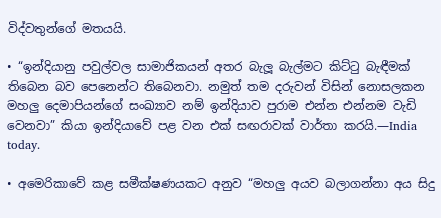විද්වතුන්ගේ මතයයි.

• “ඉන්දියානු පවුල්වල සාමාජිකයන් අතර බැලූ බැල්මට කිට්ටු බැඳීමක් තිබෙන බව පෙනෙන්ට තිබෙනවා. නමුත් තම දරුවන් විසින් නොසලකන මහලු දෙමාපියන්ගේ සංඛ්‍යාව නම් ඉන්දියාව පුරාම එන්න එන්නම වැඩි වෙනවා” කියා ඉන්දියාවේ පළ වන එක් සඟරාවක් වාර්තා කරයි.—India today.

• අමෙරිකාවේ කළ සමීක්ෂණයකට අනුව “මහලු අයව බලාගන්නා අය සිදු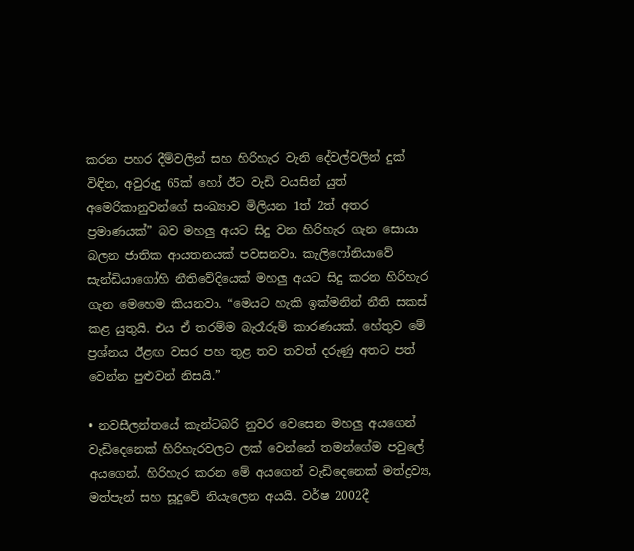කරන පහර දීම්වලින් සහ හිරිහැර වැනි දේවල්වලින් දුක් විඳින, අවුරුදු 65ක් හෝ ඊට වැඩි වයසින් යුත් අමෙරිකානුවන්ගේ සංඛ්‍යාව මිලියන 1ත් 2ත් අතර ප්‍රමාණයක්” බව මහලු අයට සිදු වන හිරිහැර ගැන සොයා බලන ජාතික ආයතනයක් පවසනවා. කැලිෆෝනියාවේ සැන්ඩියාගෝහි නීතිවේදියෙක් මහලු අයට සිදු කරන හිරිහැර ගැන මෙහෙම කියනවා. “මෙයට හැකි ඉක්මනින් නීති සකස් කළ යුතුයි. එය ඒ තරම්ම බැරෑරුම් කාරණයක්. හේතුව මේ ප්‍රශ්නය ඊළඟ වසර පහ තුළ තව තවත් දරුණු අතට පත් වෙන්න පුළුවන් නිසයි.”

• නවසීලන්තයේ කැන්ටබරි නුවර වෙසෙන මහලු අයගෙන් වැඩිදෙනෙක් හිරිහැරවලට ලක් වෙන්නේ තමන්ගේම පවුලේ අයගෙන්. හිරිහැර කරන මේ අයගෙන් වැඩිදෙනෙක් මත්ද්‍රව්‍ය, මත්පැන් සහ සූදුවේ නියැලෙන අයයි. වර්ෂ 2002දී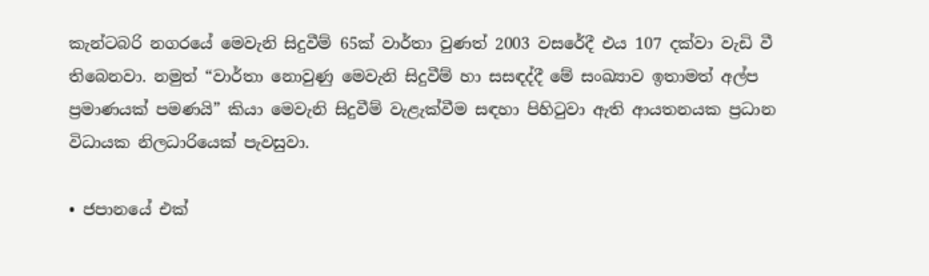කැන්ටබරි නගරයේ මෙවැනි සිදුවීම් 65ක් වාර්තා වුණත් 2003 වසරේදී එය 107 දක්වා වැඩි වී තිබෙනවා. නමුත් “වාර්තා නොවුණු මෙවැනි සිදුවීම් හා සසඳද්දී මේ සංඛ්‍යාව ඉතාමත් අල්ප ප්‍රමාණයක් පමණයි” කියා මෙවැනි සිදුවීම් වැළැක්වීම සඳහා පිහිටුවා ඇති ආයතනයක ප්‍රධාන විධායක නිලධාරියෙක් පැවසුවා.

• ජපානයේ එක්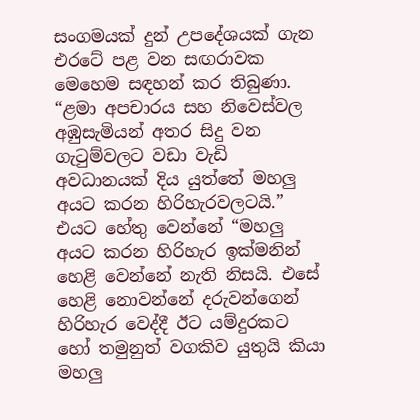සංගමයක් දුන් උපදේශයක් ගැන එරටේ පළ වන සඟරාවක මෙහෙම සඳහන් කර තිබුණා. “ළමා අපචාරය සහ නිවෙස්වල අඹුසැමියන් අතර සිදු වන ගැටුම්වලට වඩා වැඩි අවධානයක් දිය යුත්තේ මහලු අයට කරන හිරිහැරවලටයි.” එයට හේතු වෙන්නේ “මහලු අයට කරන හිරිහැර ඉක්මනින් හෙළි වෙන්නේ නැති නිසයි. එසේ හෙළි නොවන්නේ දරුවන්ගෙන් හිරිහැර වෙද්දී ඊට යම්දුරකට හෝ තමුනුත් වගකිව යුතුයි කියා මහලු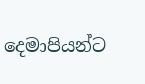දෙමාපියන්ට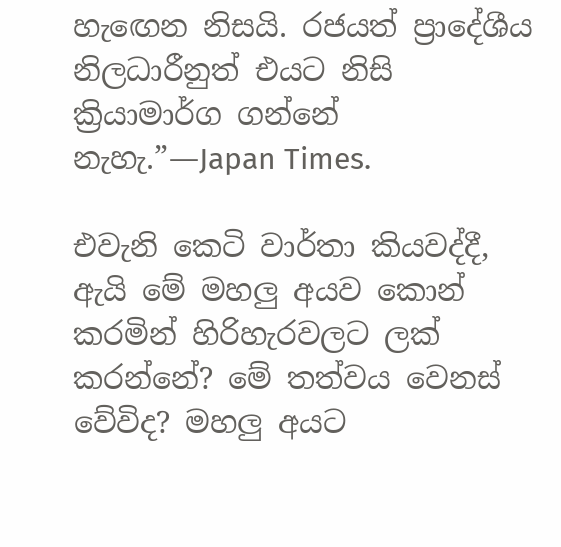හැඟෙන නිසයි. රජයත් ප්‍රාදේශීය නිලධාරීනුත් එයට නිසි ක්‍රියාමාර්ග ගන්නේ නැහැ.”—Japan Times.

එවැනි කෙටි වාර්තා කියවද්දී, ඇයි මේ මහලු අයව කොන් කරමින් හිරිහැරවලට ලක් කරන්නේ? මේ තත්වය වෙනස් වේවිද? මහලු අයට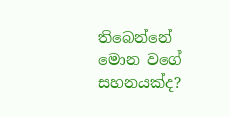තිබෙන්නේ මොන වගේ සහනයක්ද?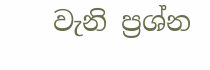වැනි ප්‍රශ්න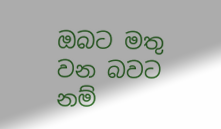ඔබට මතු වන බවට නම්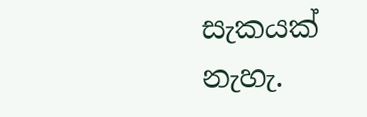සැකයක් නැහැ.